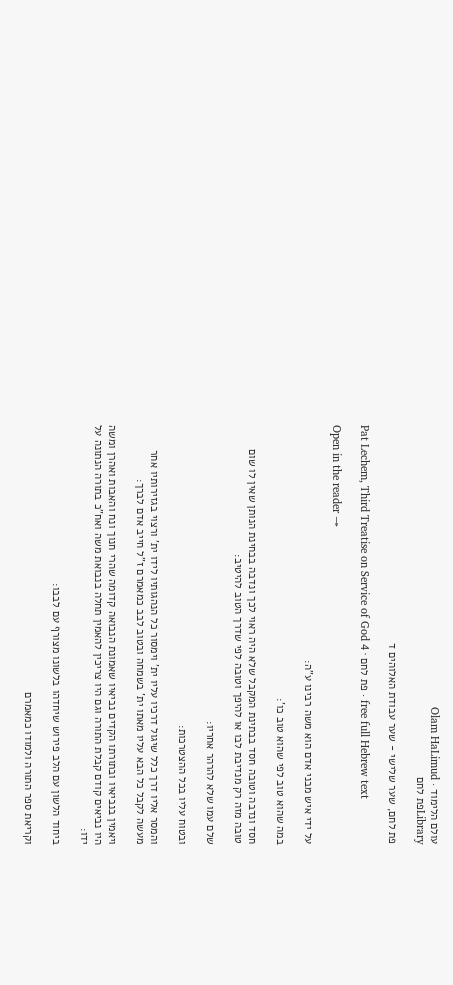עולם הלימוד · Olam HaLimud
Libraryפת לחם

פת לחם, שער שלישי - שער עבודת האלוהים ד

Pat Lechem, Third Treatise on Service of God 4 · פת לחם · free full Hebrew text

Open in the reader →

על ידי איש מבני אדם הוא משה רבינו ע"ה:

במה שהוא טוב לפי שהוא טוב כו':

חסד ונדבה וטובה חסד בבתינת המקבל שלא היה ראוי לכך ונדבה בבחינת הנותן שאין לו שום טובה מזה רק מנדיבת לבו או להיפך וטובה לפי שדרך הטוב להיטיב:

שלם עמו שלא להרהר אחריו:

ובטוח עליו בכל ההצטרכות:

והמסר אליו דרך כלל שיגול דרכיו עליו ית' וימסור כל הנהגותיו לידו ית' ורצוי בגזירותיו אחר מעשה לקבל כל הבא עליו מאתו ית' בשמחה ובטוב לבב כמאמרם ז"ל חייב אדם לברך:

ויאמין בנביאיו ובתורתו הקדים נביאיו שאמונת הנבואה קדומה שהרי חנוך ונח והאבות ואהרן ומשה היו נביאים קודם קבלת התורה וגם היו צריכין להאמין תחלה בנבואת משה ואח"כ בתורה הנתונה על ידו:

ביחוד הלשון עם הלב פירוש שיחדהו בלשונו מצורף עם לבבו:

וקריאת ספר התורה ולמודו כמאמרם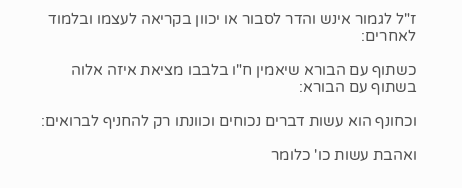ז"ל לגמור אינש והדר לסבור או יכוון בקריאה לעצמו ובלמוד לאחרים:

כשתוף עם הבורא שיאמין ח"ו בלבבו מציאת איזה אלוה בשתוף עם הבורא:

וכחונף הוא עשות דברים נכוחים וכוונתו רק להחניף לברואים:

ואהבת עשות כו' כלומר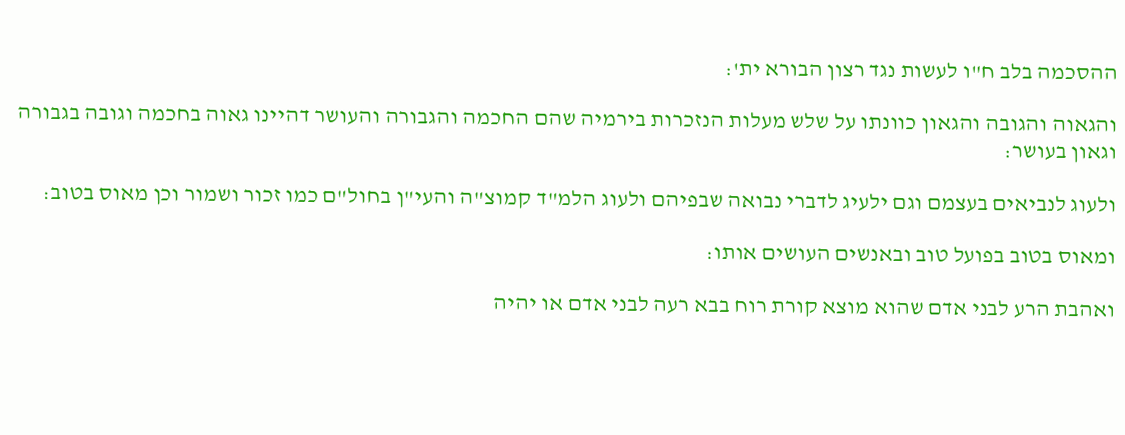ההסכמה בלב ח"ו לעשות נגד רצון הבורא ית':

והגאוה והגובה והגאון כוונתו על שלש מעלות הנזכרות בירמיה שהם החכמה והגבורה והעושר דהיינו גאוה בחכמה וגובה בגבורה וגאון בעושר:

ולעוג לנביאים בעצמם וגם ילעיג לדברי נבואה שבפיהם ולעוג הלמ"ד קמוצ"ה והעי"ן בחול"ם כמו זכור ושמור וכן מאוס בטוב:

ומאוס בטוב בפועל טוב ובאנשים העושים אותו:

ואהבת הרע לבני אדם שהוא מוצא קורת רוח בבא רעה לבני אדם או יהיה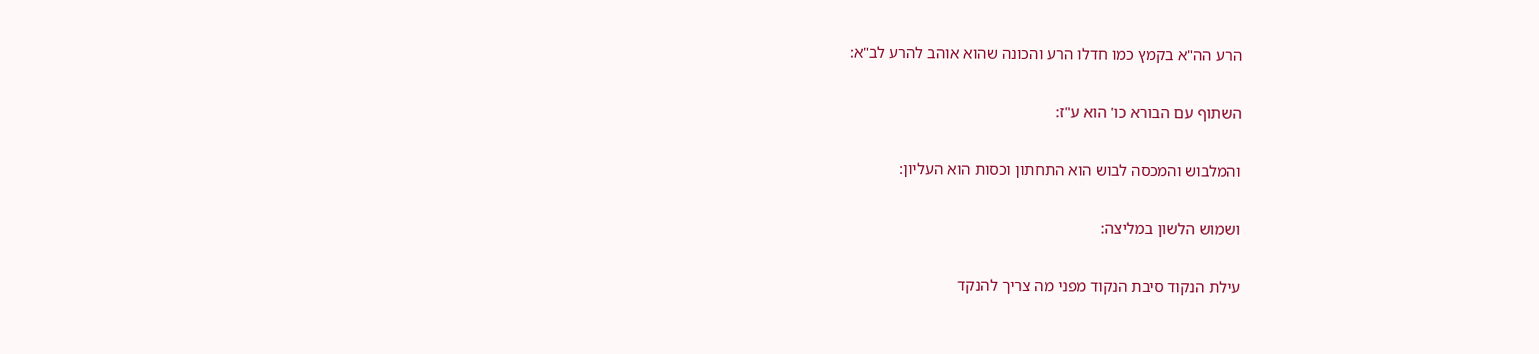הרע הה"א בקמץ כמו חדלו הרע והכונה שהוא אוהב להרע לב"א:

השתוף עם הבורא כו' הוא ע"ז:

והמלבוש והמכסה לבוש הוא התחתון וכסות הוא העליון:

ושמוש הלשון במליצה:

עילת הנקוד סיבת הנקוד מפני מה צריך להנקד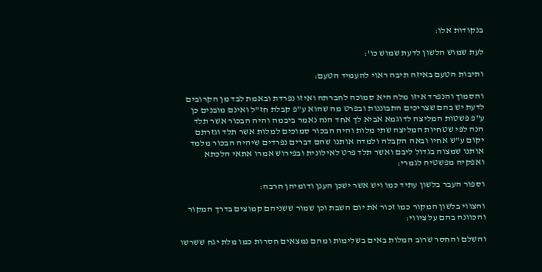בנקודות אלו:

לעת שמוש הלשון לדעת שמוש כו':

ותיבות הטעם באיזה תיבה ראוי להעמיד הטעם:

והסמוך והנפרד איזו מלה היא סמוכה לחברתה ואיזו נפרדת ובאמת לבד מן הקרובים לדעת יש בהם שצריכים התבוננות ובפרט מה שהוא ע"פ קבלת חז"ל ואינם מובנים כן ע"פ פשטות המליצה לדוגמא אביא לך אחד הנה נאמר ביבמה והיה הבכור אשר תלד הנה לפי שטחיות המליצה שתי מלות והיה הבכור סמוכים למלות אשר תלד וגזרתם יקום ע"ש אחיו ובאה הקבלה ולמדה אותנו שהם דברים נפרדים שיהיה הבכור מלמד אותנו שמצוה בגדול ליבם ואשר תלד פרט לאילונית ובפירוש אמרו אתאי הלכתא ואפקיה מפשטיה לגמרי:

וספור העבר בלשון עתיד כמו ויש אשר ישכן הענן ודומיהן הרבה:

והצווי בלשון המקור כמו זכור את יום השבת וכן שמור ששניהם קמוצים בדרך המקור והכוונה בהם על ציווי:

והשלם והחסר שרוב המלות באים בשלימות ומהם נמצאים חסרות כמו מלת יגח ששרשו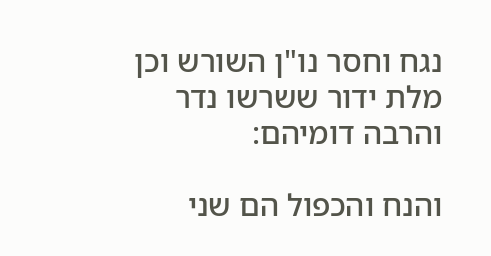נגח וחסר נו"ן השורש וכן מלת ידור ששרשו נדר והרבה דומיהם:

והנח והכפול הם שני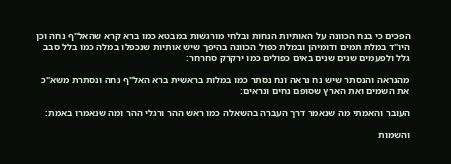הפכים כי בנח הכוונה על האותיות הנחות ובלחי מורגשות במבטא כמו ברא קרא שהאל"ף נחה וכן היו"ד במלת תמים ודומיהן ובמלת כפול הכוונה בהיפך שיש אותיות שנכפלו במלה כמו בלל סבב גלל ולפעמים שנים שנים באים כפולים כמו ירקרק סחרחר:

מהנראה והנסתר שיש נח נראה ונח נסתר כמו במלות בראשית ברא האל"ף נחה ונסתרת משא"כ את השמים ואת הארץ שסופם נחים ונראים:

העובר והאמתי מה שנאמר דרך העברה בהשאלה כמו ראש ההר ורגלי ההר ומה שנאמרו באמת:

והשמות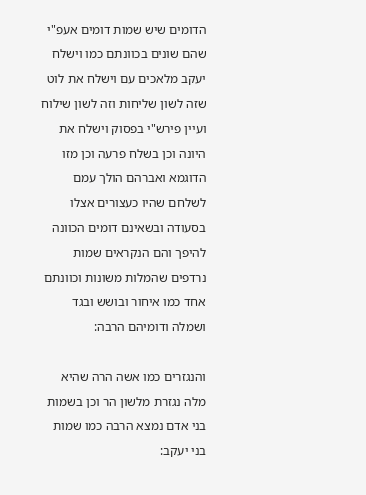הדומים שיש שמות דומים אעפ"י שהם שונים בכוונתם כמו וישלח יעקב מלאכים עם וישלח את לוט שזה לשון שליחות וזה לשון שילוח ועיין פירש"י בפסוק וישלח את היונה וכן בשלח פרעה וכן מזו הדוגמא ואברהם הולך עמם לשלחם שהיו כעצורים אצלו בסעודה ובשאינם דומים הכוונה להיפך והם הנקראים שמות נרדפים שהמלות משונות וכוונתם אחד כמו איחור ובושש ובגד ושמלה ודומיהם הרבה:

והנגזרים כמו אשה הרה שהיא מלה נגזרת מלשון הר וכן בשמות בני אדם נמצא הרבה כמו שמות בני יעקב: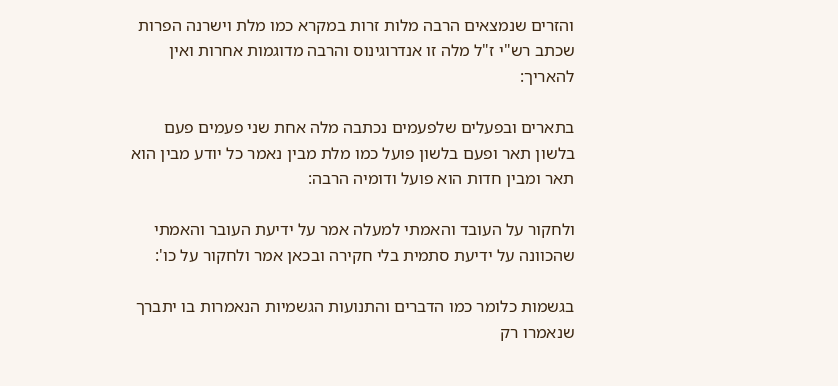והזרים שנמצאים הרבה מלות זרות במקרא כמו מלת וישרנה הפרות שכתב רש"י ז"ל מלה זו אנדרוגינוס והרבה מדוגמות אחרות ואין להאריך:

בתארים ובפעלים שלפעמים נכתבה מלה אחת שני פעמים פעם בלשון תאר ופעם בלשון פועל כמו מלת מבין נאמר כל יודע מבין הוא תאר ומבין חדות הוא פועל ודומיה הרבה:

ולחקור על העובד והאמתי למעלה אמר על ידיעת העובר והאמתי שהכוונה על ידיעת סתמית בלי חקירה ובכאן אמר ולחקור על כו':

בגשמות כלומר כמו הדברים והתנועות הגשמיות הנאמרות בו יתברך שנאמרו רק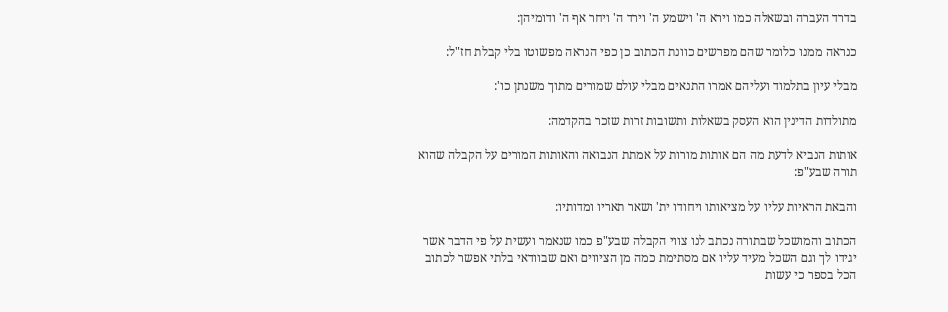בדרד העברה ובשאלה כמו וירא ה' וישמע ה' וירד ה' ויחר אף ה' ודומיהן:

כנראה ממנו כלומר שהם מפרשים כוונת הכתוב כן כפי הנראה מפשוטו בלי קבלת חז"ל:

מבלי עיון בתלמוד ועליהם אמרו התנאים מבלי עולם שמורים מתוך משנתן כו':

מתולדות הדינין הוא העסק בשאלות ותשובות זרות שזכר בהקדמה:

אותות הנביא לדעת מה הם אותות מורות על אמתת הנבואה והאותות המורים על הקבלה שהוא תורה שבע"פ:

והבאת הראיות עליו על מציאותו ויחודו ית' ושאר תאריו ומדותיו:

הכתוב והמושכל שבתורה נכתב לנו צווי הקבלה שבע"פ כמו שנאמר ועשית על פי הדבר אשר יגידו לך וגם השכל מעיד עליו אם מסתימת כמה מן הציווים ואם שבוודאי בלתי אפשר לכתוב הכל בספר כי עשות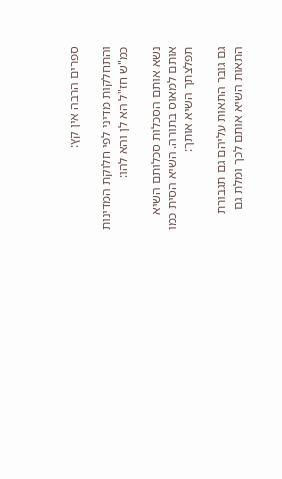ספרים הרבה אין קץ:

והתחלקות מדיני לפי חלוקת המדינות כמ"ש חז"ל הא לן והא להו:

נשא אותם הסכלות סכלותם השיא אותם למאוס בתורה. השיא הסית כמו תפלצתך השיא אותך:

גם גובר התאות עליהם גם תגבורת התאות השיא אותם לכך ומלת גם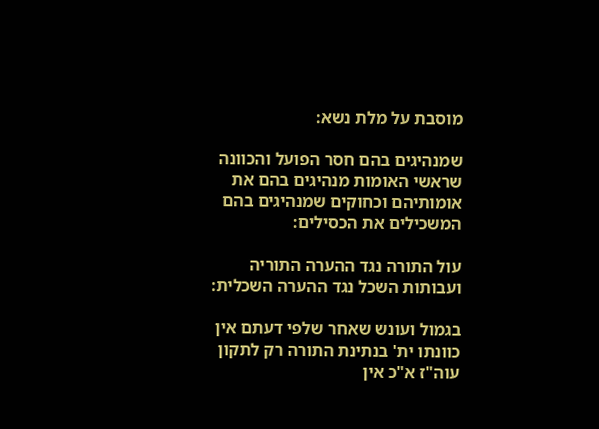מוסבת על מלת נשא:

שמנהיגים בהם חסר הפועל והכוונה שראשי האומות מנהיגים בהם את אומותיהם וכחוקים שמנהיגים בהם המשכילים את הכסילים:

עול התורה נגד ההערה התוריה ועבותות השכל נגד ההערה השכלית:

בגמול ועונש שאחר שלפי דעתם אין כוונתו ית' בנתינת התורה רק לתקון עוה"ז א"כ אין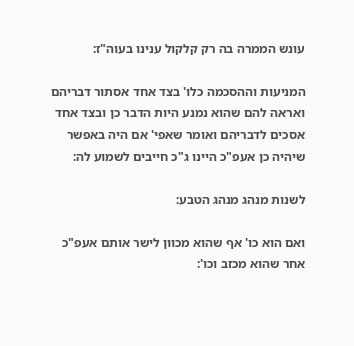עונש הממרה בה רק קלקול ענינו בעוה"ז:

המניעות וההסכמה כלו' בצד אחד אסתור דבריהם ואראה להם שהוא נמנע היות הדבר כן ובצד אחד אסכים לדבריהם ואומר שאפי' אם היה באפשר שיהיה כן אעפ"כ היינו ג"כ חייבים לשמוע לה:

לשנות מנהג מנהג הטבע:

ואם הוא כו' אף שהוא מכוון לישר אותם אעפ"כ אחר שהוא מכזב וכו':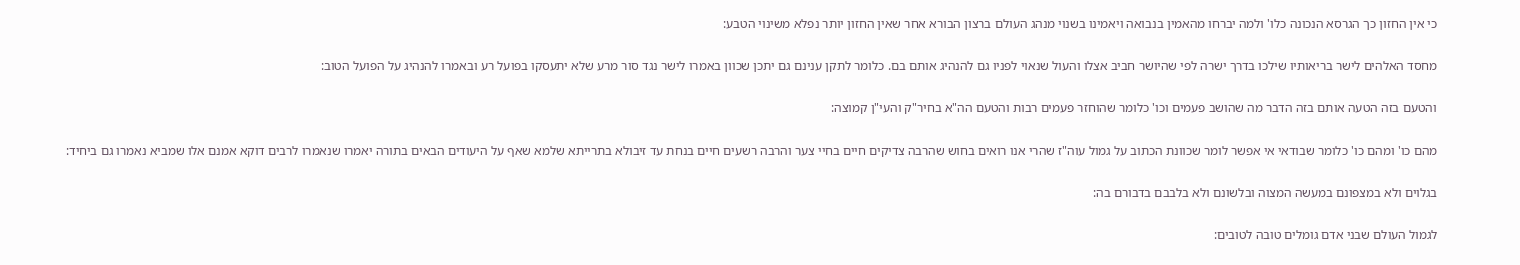כי אין החזון כך הגרסא הנכונה כלו' ולמה יברחו מהאמין בנבואה ויאמינו בשנוי מנהג העולם ברצון הבורא אחר שאין החזון יותר נפלא משינוי הטבע:

מחסד האלהים לישר בריאותיו שילכו בדרך ישרה לפי שהיושר חביב אצלו והעול שנאוי לפניו גם להנהיג אותם בם. כלומר לתקן ענינם גם יתכן שכוון באמרו לישר נגד סור מרע שלא יתעסקו בפועל רע ובאמרו להנהיג על הפועל הטוב:

והטעם בזה הטעה אותם בזה הדבר מה שהושב פעמים וכו' כלומר שהוחזר פעמים רבות והטעם הה"א בחיר"ק והעי"ן קמוצה:

מהם כו' ומהם כו' כלומר שבודאי אי אפשר לומר שכוונת הכתוב על גמול עוה"ז שהרי אנו רואים בחוש שהרבה צדיקים חיים בחיי צער והרבה רשעים חיים בנחת עד זיבולא בתרייתא שלמא שאף על היעודים הבאים בתורה יאמרו שנאמרו לרבים דוקא אמנם אלו שמביא נאמרו גם ביחיד:

בגלוים ולא במצפונם במעשה המצוה ובלשונם ולא בלבבם בדבורם בה:

לגמול העולם שבני אדם גומלים טובה לטובים: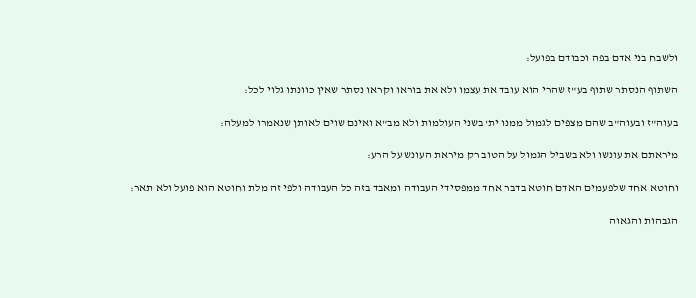ולשבח בני אדם בפה וכבודם בפועל:

השתוף הנסתר שתוף בע"ז שהרי הוא עובד את עצמו ולא את בוראו וקראו נסתר שאין כוונתו גלוי לכל:

בעוה"ז ובעוה"ב שהם מצפים לגמול ממנו ית' בשני העולמות ולא מב"א ואינם שוים לאותן שנאמרו למעלה:

מיראתם את עונשו ולא בשביל הגמול על הטוב רק מיראת העונש על הרע:

וחוטא אחד שלפעמים האדם חוטא בדבר אחד ממפסידי העבודה ומאבד בזה כל העבודה ולפי זה מלת וחוטא הוא פועל ולא תאר:

הגבהות והגאוה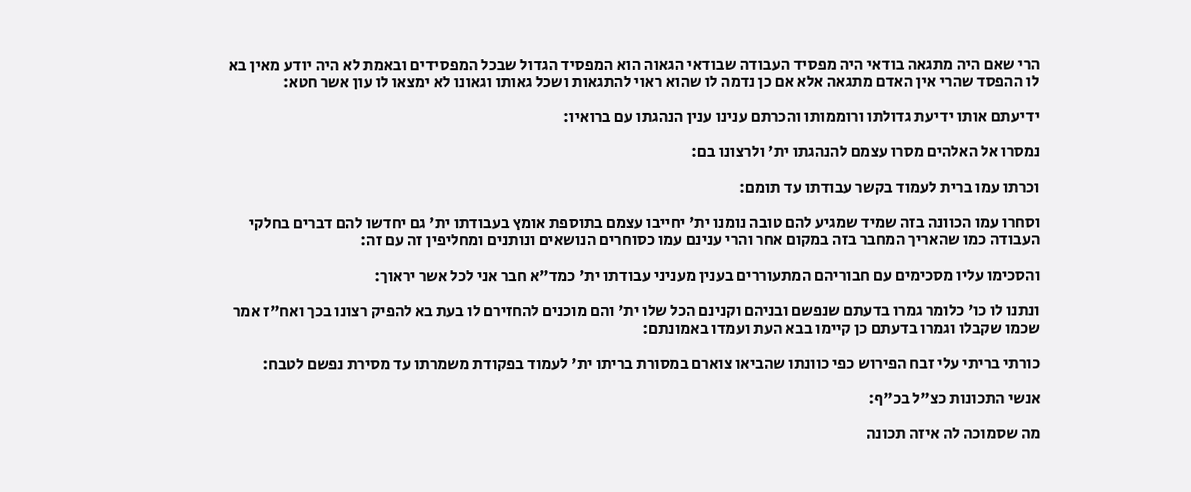הרי שאם היה מתגאה בודאי היה מפסיד העבודה שבודאי הגאוה הוא המפסיד הגדול שבכל המפסידים ובאמת לא היה יודע מאין בא לו ההפסד שהרי אין האדם מתגאה אלא אם כן נדמה לו שהוא ראוי להתגאות ושכל גאותו וגאונו לא ימצאו לו עון אשר חטא:

ידיעתם אותו ידיעת גדולתו ורוממותו והכרתם ענינו ענין הנהגתו עם ברואיו:

נמסרו אל האלהים מסרו עצמם להנהגתו ית' ולרצונו בם:

וכרתו עמו ברית לעמוד בקשר עבודתו עד תומם:

וסחרו עמו הכוונה בזה שמיד שמגיע להם טובה נומנו ית' יחייבו עצמם בתוספת אומץ בעבודתו ית' גם יחדשו להם דברים בחלקי העבודה כמו שהאריך המחבר בזה במקום אחר והרי ענינם עמו כסוחרים הנושאים ונותנים ומחליפין זה עם זה:

והסכימו עליו מסכימים עם חבוריהם המתעוררים בענין מעניני עבודתו ית' כמד"א חבר אני לכל אשר יראוך:

ונתנו לו כו' כלומר גמרו בדעתם שנפשם ובניהם וקנינם הכל שלו ית' והם מוכנים להחזירם לו בעת בא להפיק רצונו בכך ואח"ז אמר שכמו שקבלו וגמרו בדעתם כן קיימו בבא העת ועמדו באמונתם:

כורתי בריתי עלי זבח הפירוש כפי כוונתו שהביאו צוארם במסורת בריתו ית' לעמוד בפקודת משמרתו עד מסירת נפשם לטבח:

אנשי התכונות כצ"ל בכ"ף:

מה שסמוכה לה איזה תכונה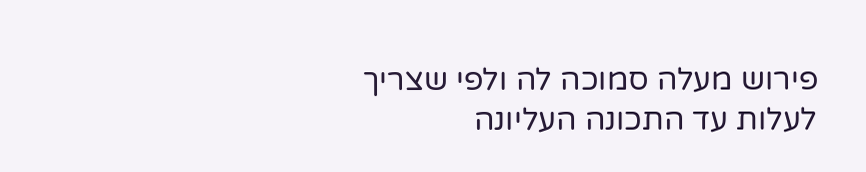פירוש מעלה סמוכה לה ולפי שצריך לעלות עד התכונה העליונה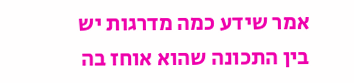אמר שידע כמה מדרגות יש בין התכונה שהוא אוחז בה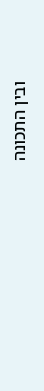ובין התכונה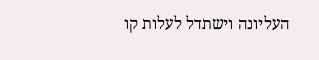העליונה וישתדל לעלות קו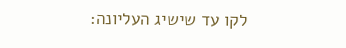לקו עד שישיג העליונה: